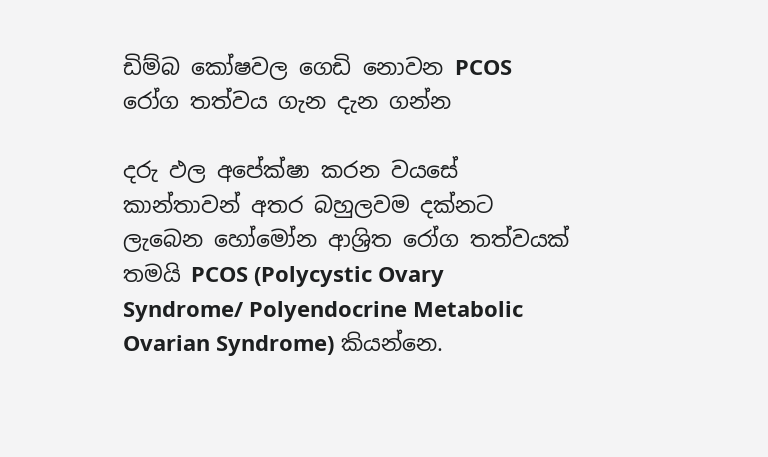ඩිම්බ කෝෂවල ගෙඩි නොවන PCOS රෝග තත්වය ගැන දැන ගන්න

දරු ඵල අපේක්ෂා කරන වයසේ කාන්තාවන් අතර බහුලවම දක්නට ලැබෙන හෝමෝන ආශ්‍රිත රෝග තත්වයක් තමයි PCOS (Polycystic Ovary Syndrome/ Polyendocrine Metabolic Ovarian Syndrome) කියන්නෙ.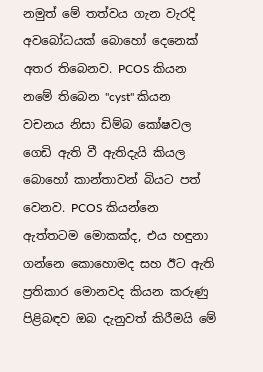නමුත් මේ තත්වය ගැන වැරදි අවබෝධයක් බොහෝ දෙනෙක් අතර තිබෙනව. PCOS කියන නමේ තිබෙන "cyst" කියන වචනය නිසා ඩිම්බ කෝෂවල ගෙඩි ඇති වී ඇතිදැයි කියල බොහෝ කාන්තාවන් බියට පත් වෙනව. PCOS කියන්නෙ ඇත්තටම මොකක්ද, එය හඳුනා ගන්නෙ කොහොමද සහ ඊට ඇති ප්‍රතිකාර මොනවද කියන කරුණු පිළිබඳව ඔබ දැනුවත් කිරීමයි මේ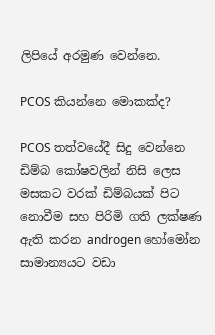ලිපියේ අරමුණ වෙන්නෙ.

PCOS කියන්නෙ මොකක්ද?

PCOS තත්වයේදී සිදු වෙන්නෙ ඩිම්බ කෝෂවලින් නිසි ලෙස මසකට වරක් ඩිම්බයක් පිට නොවීම සහ පිරිමි ගති ලක්ෂණ ඇති කරන androgen හෝමෝන සාමාන්‍යයට වඩා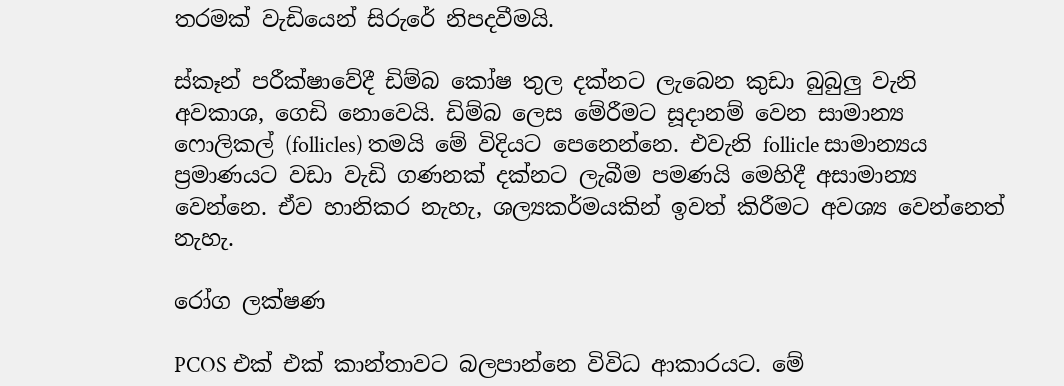තරමක් වැඩියෙන් සිරුරේ නිපදවීමයි.

ස්කෑන් පරීක්ෂාවේදී ඩිම්බ කෝෂ තුල දක්නට ලැබෙන කුඩා බුබුලු වැනි අවකාශ, ගෙඩි නොවෙයි. ඩිම්බ ලෙස මේරීමට සූදානම් වෙන සාමාන්‍ය ෆොලිකල් (follicles) තමයි මේ විදියට පෙනෙන්නෙ. එවැනි follicle සාමාන්‍යය ප්‍රමාණයට වඩා වැඩි ගණනක් දක්නට ලැබීම පමණයි මෙහිදී අසාමාන්‍ය වෙන්නෙ. ඒව හානිකර නැහැ, ශල්‍යකර්මයකින් ඉවත් කිරීමට අවශ්‍ය වෙන්නෙත් නැහැ.

රෝග ලක්ෂණ

PCOS එක් එක් කාන්තාවට බලපාන්නෙ විවිධ ආකාරයට. මේ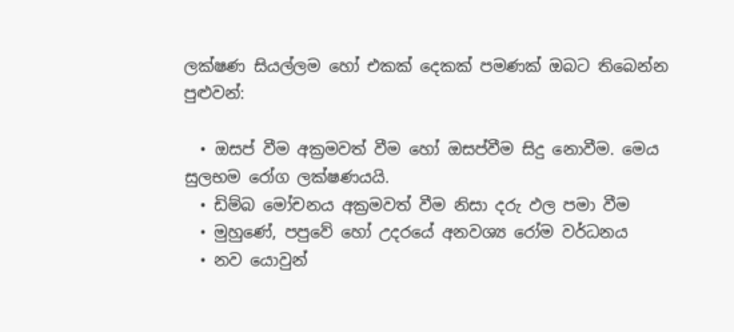ලක්ෂණ සියල්ලම හෝ එකක් දෙකක් පමණක් ඔබට තිබෙන්න පුළුවන්:

  • ඔසප් වීම අක්‍රමවත් වීම හෝ ඔසප්වීම සිදු නොවීම. මෙය සුලභම රෝග ලක්ෂණයයි.
  • ඩිම්බ මෝචනය අක්‍රමවත් වීම නිසා දරු ඵල පමා වීම
  • මුහුණේ, පපුවේ හෝ උදරයේ අනවශ්‍ය රෝම වර්ධනය
  • නව යොවුන්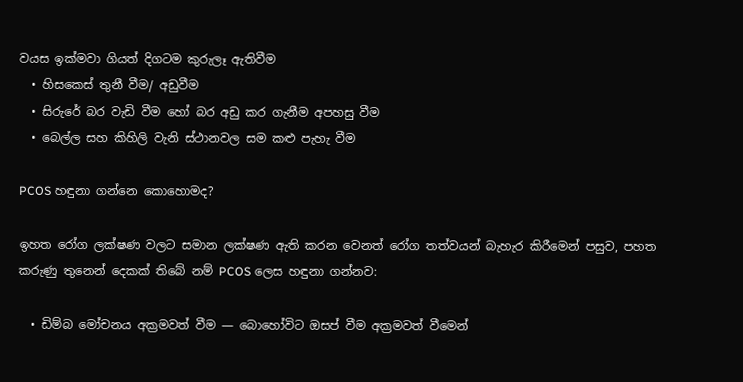වයස ඉක්මවා ගියත් දිගටම කුරුලෑ ඇතිවීම
  • හිසකෙස් තුනී වීම/ අඩුවීම
  • සිරුරේ බර වැඩි වීම හෝ බර අඩු කර ගැනීම අපහසු වීම
  • බෙල්ල සහ කිහිලි වැනි ස්ථානවල සම කළු පැහැ වීම

PCOS හඳුනා ගන්නෙ කොහොමද?

ඉහත රෝග ලක්ෂණ වලට සමාන ලක්ෂණ ඇති කරන වෙනත් රෝග තත්වයන් බැහැර කිරීමෙන් පසුව, පහත කරුණු තුනෙන් දෙකක් තිබේ නම් PCOS ලෙස හඳුනා ගන්නව:

  • ඩිම්බ මෝචනය අක්‍රමවත් වීම — බොහෝවිට ඔසප් වීම අක්‍රමවත් වීමෙන්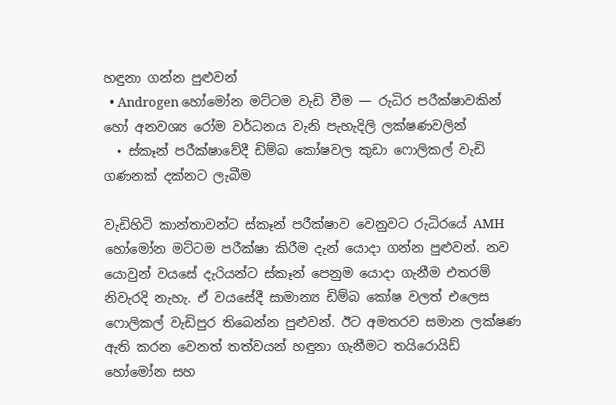හඳුනා ගන්න පුළුවන්
  • Androgen හෝමෝන මට්ටම වැඩි වීම — රුධිර පරීක්ෂාවකින් හෝ අනවශ්‍ය රෝම වර්ධනය වැනි පැහැදිලි ලක්ෂණවලින්
  • ස්කෑන් පරීක්ෂාවේදී ඩිම්බ කෝෂවල කුඩා ෆොලිකල් වැඩි ගණනක් දක්නට ලැබීම

වැඩිහිටි කාන්තාවන්ට ස්කෑන් පරීක්ෂාව වෙනුවට රුධිරයේ AMH හෝමෝන මට්ටම පරීක්ෂා කිරීම දැන් යොදා ගන්න පුළුවන්. නව යොවුන් වයසේ දැරියන්ට ස්කෑන් පෙනුම යොදා ගැනීම එතරම් නිවැරදි නැහැ. ඒ වයසේදී සාමාන්‍ය ඩිම්බ කෝෂ වලත් එලෙස ෆොලිකල් වැඩිපුර තිබෙන්න පුළුවන්. ඊට අමතරව සමාන ලක්ෂණ ඇති කරන වෙනත් තත්වයන් හඳුනා ගැනීමට තයිරොයිඩ් හෝමෝන සහ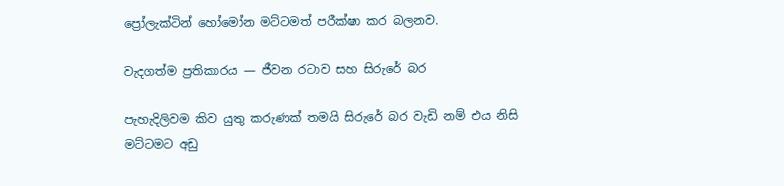ප්‍රෝලැක්ටින් හෝමෝන මට්ටමත් පරීක්ෂා කර බලනව.

වැදගත්ම ප්‍රතිකාරය — ජීවන රටාව සහ සිරුරේ බර

පැහැදිලිවම කිව යුතු කරුණක් තමයි සිරුරේ බර වැඩි නම් එය නිසි මට්ටමට අඩු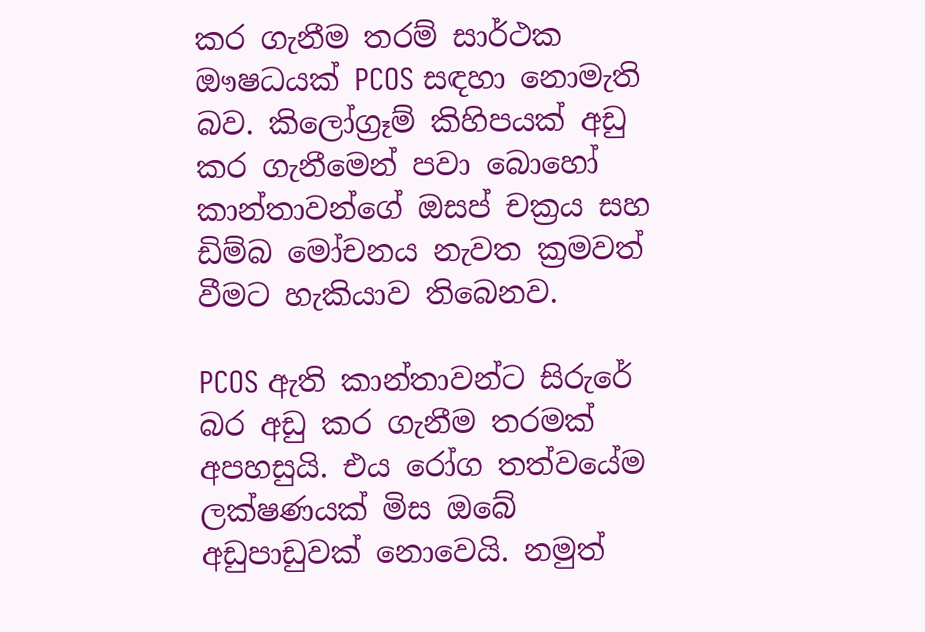කර ගැනීම තරම් සාර්ථක ඖෂධයක් PCOS සඳහා නොමැති බව. කිලෝග්‍රෑම් කිහිපයක් අඩු කර ගැනීමෙන් පවා බොහෝ කාන්තාවන්ගේ ඔසප් චක්‍රය සහ ඩිම්බ මෝචනය නැවත ක්‍රමවත් වීමට හැකියාව තිබෙනව.

PCOS ඇති කාන්තාවන්ට සිරුරේ බර අඩු කර ගැනීම තරමක් අපහසුයි. එය රෝග තත්වයේම ලක්ෂණයක් මිස ඔබේ අඩුපාඩුවක් නොවෙයි. නමුත්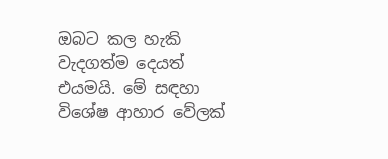ඔබට කල හැකි වැදගත්ම දෙයත් එයමයි. මේ සඳහා විශේෂ ආහාර වේලක්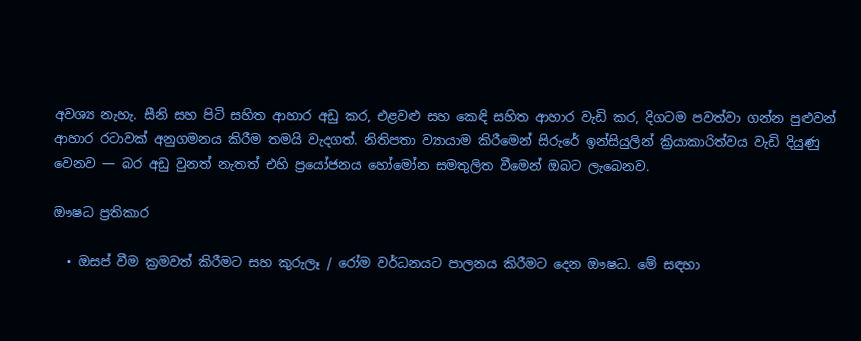අවශ්‍ය නැහැ. සීනි සහ පිටි සහිත ආහාර අඩු කර, එළවළු සහ කෙඳි සහිත ආහාර වැඩි කර, දිගටම පවත්වා ගන්න පුළුවන් ආහාර රටාවක් අනුගමනය කිරීම තමයි වැදගත්. නිතිපතා ව්‍යායාම කිරීමෙන් සිරුරේ ඉන්සියුලින් ක්‍රියාකාරිත්වය වැඩි දියුණු වෙනව — බර අඩු වුනත් නැතත් එහි ප්‍රයෝජනය හෝමෝන සමතුලිත වීමෙන් ඔබට ලැබෙනව.

ඖෂධ ප්‍රතිකාර

  • ඔසප් වීම ක්‍රමවත් කිරීමට සහ කුරුලෑ / රෝම වර්ධනයට පාලනය කිරීමට දෙන ඖෂධ. මේ සඳහා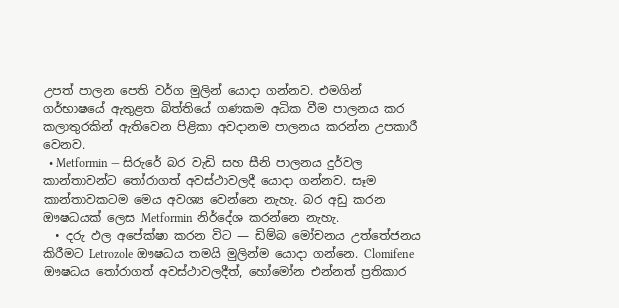උපත් පාලන පෙති වර්ග මුලින් යොදා ගන්නව. එමගින් ගර්භාෂයේ ඇතුළත බිත්තියේ ගණකම අධික වීම පාලනය කර කලාතුරකින් ඇතිවෙන පිළිකා අවදානම පාලනය කරන්න උපකාරී වෙනව.
  • Metformin — සිරුරේ බර වැඩි සහ සීනි පාලනය දුර්වල කාන්තාවන්ට තෝරාගත් අවස්ථාවලදී යොදා ගන්නව. සෑම කාන්තාවකටම මෙය අවශ්‍ය වෙන්නෙ නැහැ. බර අඩු කරන ඖෂධයක් ලෙස Metformin නිර්දේශ කරන්නෙ නැහැ.
  • දරු ඵල අපේක්ෂා කරන විට — ඩිම්බ මෝචනය උත්තේජනය කිරීමට Letrozole ඖෂධය තමයි මුලින්ම යොදා ගන්නෙ. Clomifene ඖෂධය තෝරාගත් අවස්ථාවලදීත්, හෝමෝන එන්නත් ප්‍රතිකාර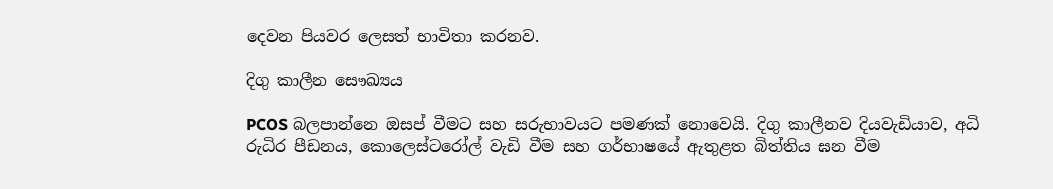දෙවන පියවර ලෙසත් භාවිතා කරනව.

දිගු කාලීන සෞඛ්‍යය

PCOS බලපාන්නෙ ඔසප් වීමට සහ සරුභාවයට පමණක් නොවෙයි. දිගු කාලීනව දියවැඩියාව, අධි රුධිර පීඩනය, කොලෙස්ටරෝල් වැඩි වීම සහ ගර්භාෂයේ ඇතුළත බිත්තිය ඝන වීම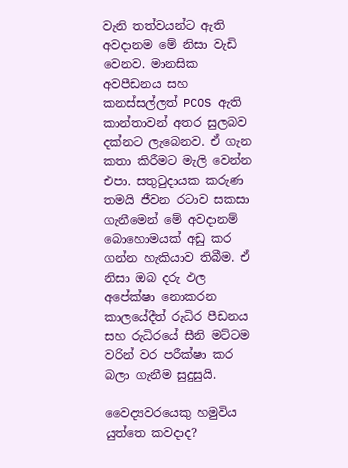වැනි තත්වයන්ට ඇති අවදානම මේ නිසා වැඩි වෙනව. මානසික අවපීඩනය සහ කනස්සල්ලත් PCOS ඇති කාන්තාවන් අතර සුලබව දක්නට ලැබෙනව. ඒ ගැන කතා කිරීමට මැලි වෙන්න එපා. සතුටුදායක කරුණ තමයි ජීවන රටාව සකසා ගැනීමෙන් මේ අවදානම් බොහොමයක් අඩු කර ගන්න හැකියාව තිබීම. ඒ නිසා ඔබ දරු ඵල අපේක්ෂා නොකරන කාලයේදීත් රුධිර පීඩනය සහ රුධිරයේ සීනි මට්ටම වරින් වර පරීක්ෂා කර බලා ගැනීම සුදුසුයි.

වෛද්‍යවරයෙකු හමුවිය යුත්තෙ කවදාද?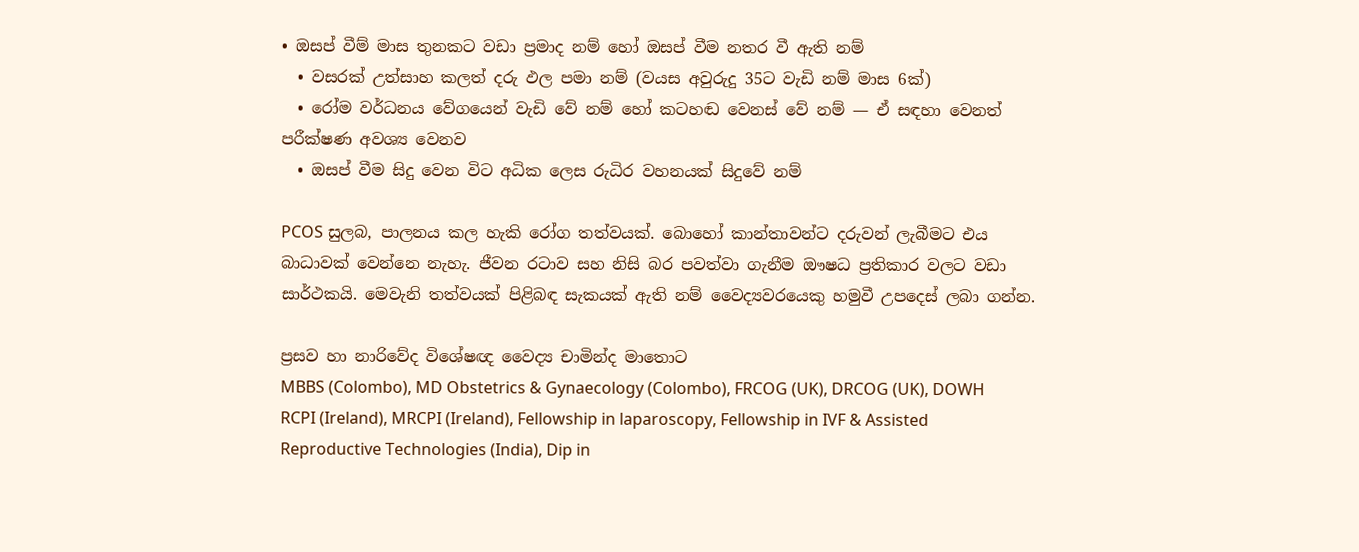• ඔසප් වීම් මාස තුනකට වඩා ප්‍රමාද නම් හෝ ඔසප් වීම නතර වී ඇති නම්
  • වසරක් උත්සාහ කලත් දරු ඵල පමා නම් (වයස අවුරුදු 35ට වැඩි නම් මාස 6ක්)
  • රෝම වර්ධනය වේගයෙන් වැඩි වේ නම් හෝ කටහඬ වෙනස් වේ නම් — ඒ සඳහා වෙනත් පරීක්ෂණ අවශ්‍ය වෙනව
  • ඔසප් වීම සිදු වෙන විට අධික ලෙස රුධිර වහනයක් සිදුවේ නම්

PCOS සුලබ, පාලනය කල හැකි රෝග තත්වයක්. බොහෝ කාන්තාවන්ට දරුවන් ලැබීමට එය බාධාවක් වෙන්නෙ නැහැ. ජීවන රටාව සහ නිසි බර පවත්වා ගැනීම ඖෂධ ප්‍රතිකාර වලට වඩා සාර්ථකයි. මෙවැනි තත්වයක් පිළිබඳ සැකයක් ඇති නම් වෛද්‍යවරයෙකු හමුවී උපදෙස් ලබා ගන්න.

ප්‍රසව හා නාරිවේද විශේෂඥ වෛද්‍ය චාමින්ද මාතොට
MBBS (Colombo), MD Obstetrics & Gynaecology (Colombo), FRCOG (UK), DRCOG (UK), DOWH RCPI (Ireland), MRCPI (Ireland), Fellowship in laparoscopy, Fellowship in IVF & Assisted Reproductive Technologies (India), Dip in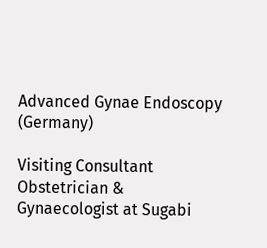Advanced Gynae Endoscopy (Germany)

Visiting Consultant Obstetrician & Gynaecologist at Sugabi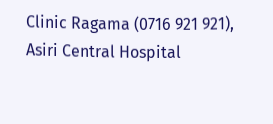Clinic Ragama (0716 921 921), Asiri Central Hospital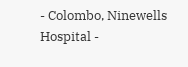- Colombo, Ninewells Hospital -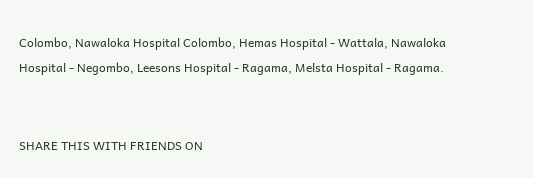Colombo, Nawaloka Hospital Colombo, Hemas Hospital - Wattala, Nawaloka Hospital - Negombo, Leesons Hospital - Ragama, Melsta Hospital - Ragama.


SHARE THIS WITH FRIENDS ON